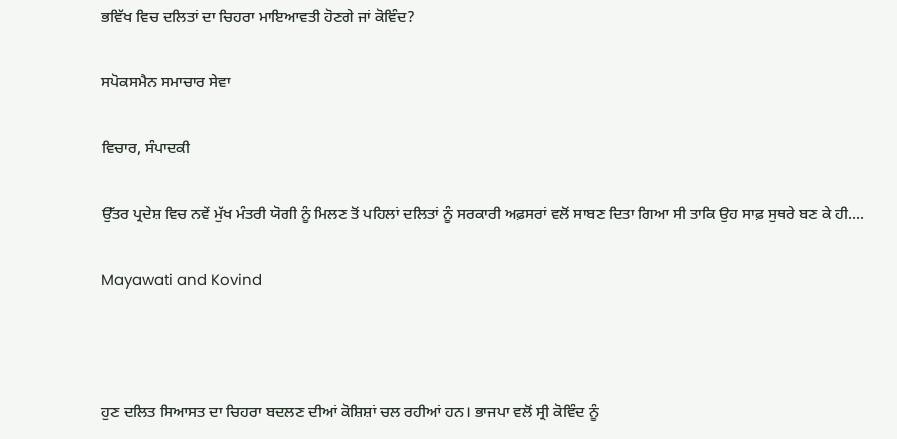ਭਵਿੱਖ ਵਿਚ ਦਲਿਤਾਂ ਦਾ ਚਿਹਰਾ ਮਾਇਆਵਤੀ ਹੋਣਗੇ ਜਾਂ ਕੋਵਿੰਦ?

ਸਪੋਕਸਮੈਨ ਸਮਾਚਾਰ ਸੇਵਾ

ਵਿਚਾਰ, ਸੰਪਾਦਕੀ

ਉੱਤਰ ਪ੍ਰਦੇਸ਼ ਵਿਚ ਨਵੇਂ ਮੁੱਖ ਮੰਤਰੀ ਯੋਗੀ ਨੂੰ ਮਿਲਣ ਤੋਂ ਪਹਿਲਾਂ ਦਲਿਤਾਂ ਨੂੰ ਸਰਕਾਰੀ ਅਫ਼ਸਰਾਂ ਵਲੋਂ ਸਾਬਣ ਦਿਤਾ ਗਿਆ ਸੀ ਤਾਕਿ ਉਹ ਸਾਫ਼ ਸੁਥਰੇ ਬਣ ਕੇ ਹੀ....

Mayawati and Kovind



ਹੁਣ ਦਲਿਤ ਸਿਆਸਤ ਦਾ ਚਿਹਰਾ ਬਦਲਣ ਦੀਆਂ ਕੋਸ਼ਿਸ਼ਾਂ ਚਲ ਰਹੀਆਂ ਹਨ। ਭਾਜਪਾ ਵਲੋਂ ਸ੍ਰੀ ਕੋਵਿੰਦ ਨੂੰ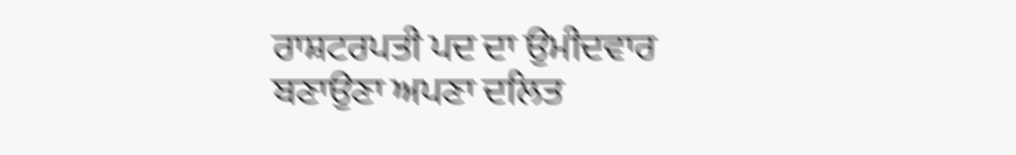ਰਾਸ਼ਟਰਪਤੀ ਪਦ ਦਾ ਉਮੀਦਵਾਰ ਬਣਾਉਣਾ ਅਪਣਾ ਦਲਿਤ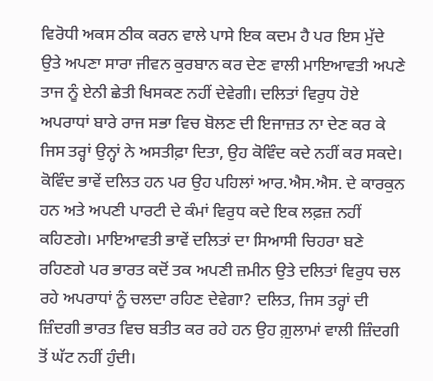ਵਿਰੋਧੀ ਅਕਸ ਠੀਕ ਕਰਨ ਵਾਲੇ ਪਾਸੇ ਇਕ ਕਦਮ ਹੈ ਪਰ ਇਸ ਮੁੱਦੇ ਉਤੇ ਅਪਣਾ ਸਾਰਾ ਜੀਵਨ ਕੁਰਬਾਨ ਕਰ ਦੇਣ ਵਾਲੀ ਮਾਇਆਵਤੀ ਅਪਣੇ ਤਾਜ ਨੂੰ ਏਨੀ ਛੇਤੀ ਖਿਸਕਣ ਨਹੀਂ ਦੇਵੇਗੀ। ਦਲਿਤਾਂ ਵਿਰੁਧ ਹੋਏ ਅਪਰਾਧਾਂ ਬਾਰੇ ਰਾਜ ਸਭਾ ਵਿਚ ਬੋਲਣ ਦੀ ਇਜਾਜ਼ਤ ਨਾ ਦੇਣ ਕਰ ਕੇ ਜਿਸ ਤਰ੍ਹਾਂ ਉਨ੍ਹਾਂ ਨੇ ਅਸਤੀਫ਼ਾ ਦਿਤਾ, ਉਹ ਕੋਵਿੰਦ ਕਦੇ ਨਹੀਂ ਕਰ ਸਕਦੇ। ਕੋਵਿੰਦ ਭਾਵੇਂ ਦਲਿਤ ਹਨ ਪਰ ਉਹ ਪਹਿਲਾਂ ਆਰ.ਐਸ.ਐਸ. ਦੇ ਕਾਰਕੁਨ ਹਨ ਅਤੇ ਅਪਣੀ ਪਾਰਟੀ ਦੇ ਕੰਮਾਂ ਵਿਰੁਧ ਕਦੇ ਇਕ ਲਫ਼ਜ਼ ਨਹੀਂ ਕਹਿਣਗੇ। ਮਾਇਆਵਤੀ ਭਾਵੇਂ ਦਲਿਤਾਂ ਦਾ ਸਿਆਸੀ ਚਿਹਰਾ ਬਣੇ ਰਹਿਣਗੇ ਪਰ ਭਾਰਤ ਕਦੋਂ ਤਕ ਅਪਣੀ ਜ਼ਮੀਨ ਉਤੇ ਦਲਿਤਾਂ ਵਿਰੁਧ ਚਲ ਰਹੇ ਅਪਰਾਧਾਂ ਨੂੰ ਚਲਦਾ ਰਹਿਣ ਦੇਵੇਗਾ? ਦਲਿਤ, ਜਿਸ ਤਰ੍ਹਾਂ ਦੀ ਜ਼ਿੰਦਗੀ ਭਾਰਤ ਵਿਚ ਬਤੀਤ ਕਰ ਰਹੇ ਹਨ ਉਹ ਗ਼ੁਲਾਮਾਂ ਵਾਲੀ ਜ਼ਿੰਦਗੀ ਤੋਂ ਘੱਟ ਨਹੀਂ ਹੁੰਦੀ।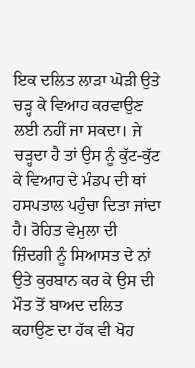ਇਕ ਦਲਿਤ ਲਾੜਾ ਘੋੜੀ ਉਤੇ ਚੜ੍ਹ ਕੇ ਵਿਆਹ ਕਰਵਾਉਣ ਲਈ ਨਹੀਂ ਜਾ ਸਕਦਾ। ਜੇ ਚੜ੍ਹਦਾ ਹੈ ਤਾਂ ਉਸ ਨੂੰ ਕੁੱਟ-ਕੁੱਟ ਕੇ ਵਿਆਹ ਦੇ ਮੰਡਪ ਦੀ ਥਾਂ ਹਸਪਤਾਲ ਪਹੁੰਚਾ ਦਿਤਾ ਜਾਂਦਾ ਹੈ। ਰੋਹਿਤ ਵੇਮੁਲਾ ਦੀ ਜ਼ਿੰਦਗੀ ਨੂੰ ਸਿਆਸਤ ਦੇ ਨਾਂ ਉਤੇ ਕੁਰਬਾਨ ਕਰ ਕੇ ਉਸ ਦੀ ਮੌਤ ਤੋਂ ਬਾਅਦ ਦਲਿਤ ਕਹਾਉਣ ਦਾ ਹੱਕ ਵੀ ਖੋਹ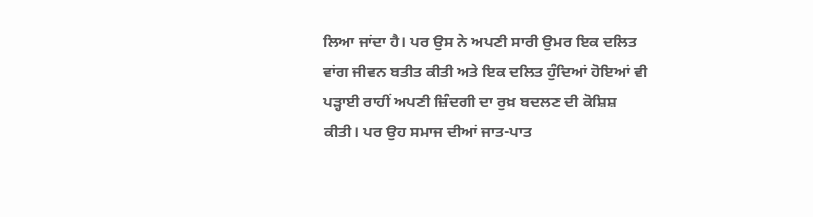ਲਿਆ ਜਾਂਦਾ ਹੈ। ਪਰ ਉਸ ਨੇ ਅਪਣੀ ਸਾਰੀ ਉਮਰ ਇਕ ਦਲਿਤ ਵਾਂਗ ਜੀਵਨ ਬਤੀਤ ਕੀਤੀ ਅਤੇ ਇਕ ਦਲਿਤ ਹੁੰਦਿਆਂ ਹੋਇਆਂ ਵੀ ਪੜ੍ਹਾਈ ਰਾਹੀਂ ਅਪਣੀ ਜ਼ਿੰਦਗੀ ਦਾ ਰੁਖ਼ ਬਦਲਣ ਦੀ ਕੋਸ਼ਿਸ਼ ਕੀਤੀ। ਪਰ ਉਹ ਸਮਾਜ ਦੀਆਂ ਜਾਤ-ਪਾਤ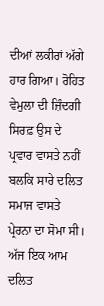ਦੀਆਂ ਲਕੀਰਾਂ ਅੱਗੇ ਹਾਰ ਗਿਆ। ਰੋਹਿਤ ਵੇਮੁਲਾ ਦੀ ਜ਼ਿੰਦਗੀ ਸਿਰਫ਼ ਉਸ ਦੇ ਪ੍ਰਵਾਰ ਵਾਸਤੇ ਨਹੀਂ ਬਲਕਿ ਸਾਰੇ ਦਲਿਤ ਸਮਾਜ ਵਾਸਤੇ ਪ੍ਰੇਰਨਾ ਦਾ ਸੋਮਾ ਸੀ। ਅੱਜ ਇਕ ਆਮ ਦਲਿਤ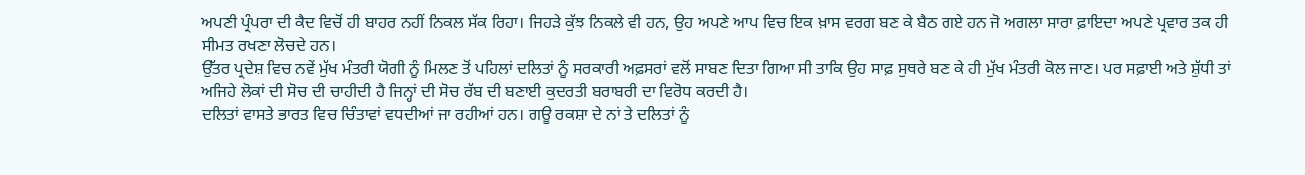ਅਪਣੀ ਪ੍ਰੰਪਰਾ ਦੀ ਕੈਦ ਵਿਚੋਂ ਹੀ ਬਾਹਰ ਨਹੀਂ ਨਿਕਲ ਸੱਕ ਰਿਹਾ। ਜਿਹੜੇ ਕੁੱਝ ਨਿਕਲੇ ਵੀ ਹਨ, ਉਹ ਅਪਣੇ ਆਪ ਵਿਚ ਇਕ ਖ਼ਾਸ ਵਰਗ ਬਣ ਕੇ ਬੈਠ ਗਏ ਹਨ ਜੋ ਅਗਲਾ ਸਾਰਾ ਫ਼ਾਇਦਾ ਅਪਣੇ ਪ੍ਰਵਾਰ ਤਕ ਹੀ ਸੀਮਤ ਰਖਣਾ ਲੋਚਦੇ ਹਨ।
ਉੱਤਰ ਪ੍ਰਦੇਸ਼ ਵਿਚ ਨਵੇਂ ਮੁੱਖ ਮੰਤਰੀ ਯੋਗੀ ਨੂੰ ਮਿਲਣ ਤੋਂ ਪਹਿਲਾਂ ਦਲਿਤਾਂ ਨੂੰ ਸਰਕਾਰੀ ਅਫ਼ਸਰਾਂ ਵਲੋਂ ਸਾਬਣ ਦਿਤਾ ਗਿਆ ਸੀ ਤਾਕਿ ਉਹ ਸਾਫ਼ ਸੁਥਰੇ ਬਣ ਕੇ ਹੀ ਮੁੱਖ ਮੰਤਰੀ ਕੋਲ ਜਾਣ। ਪਰ ਸਫ਼ਾਈ ਅਤੇ ਸ਼ੁੱਧੀ ਤਾਂ ਅਜਿਹੇ ਲੋਕਾਂ ਦੀ ਸੋਚ ਦੀ ਚਾਹੀਦੀ ਹੈ ਜਿਨ੍ਹਾਂ ਦੀ ਸੋਚ ਰੱਬ ਦੀ ਬਣਾਈ ਕੁਦਰਤੀ ਬਰਾਬਰੀ ਦਾ ਵਿਰੋਧ ਕਰਦੀ ਹੈ।
ਦਲਿਤਾਂ ਵਾਸਤੇ ਭਾਰਤ ਵਿਚ ਚਿੰਤਾਵਾਂ ਵਧਦੀਆਂ ਜਾ ਰਹੀਆਂ ਹਨ। ਗਊ ਰਕਸ਼ਾ ਦੇ ਨਾਂ ਤੇ ਦਲਿਤਾਂ ਨੂੰ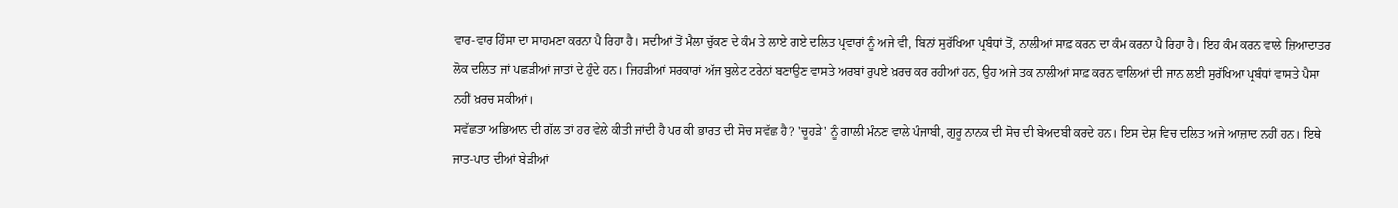ਵਾਰ-ਵਾਰ ਹਿੰਸਾ ਦਾ ਸਾਹਮਣਾ ਕਰਨਾ ਪੈ ਰਿਹਾ ਹੈ। ਸਦੀਆਂ ਤੋਂ ਮੈਲਾ ਚੁੱਕਣ ਦੇ ਕੰਮ ਤੇ ਲਾਏ ਗਏ ਦਲਿਤ ਪ੍ਰਵਾਰਾਂ ਨੂੰ ਅਜੇ ਵੀ, ਬਿਨਾਂ ਸੁਰੱਖਿਆ ਪ੍ਰਬੰਧਾਂ ਤੋਂ, ਨਾਲੀਆਂ ਸਾਫ਼ ਕਰਨ ਦਾ ਕੰਮ ਕਰਨਾ ਪੈ ਰਿਹਾ ਹੈ। ਇਹ ਕੰਮ ਕਰਨ ਵਾਲੇ ਜ਼ਿਆਦਾਤਰ ਲੋਕ ਦਲਿਤ ਜਾਂ ਪਛੜੀਆਂ ਜਾਤਾਂ ਦੇ ਹੁੰਦੇ ਹਨ। ਜਿਹੜੀਆਂ ਸਰਕਾਰਾਂ ਅੱਜ ਬੁਲੇਟ ਟਰੇਨਾਂ ਬਣਾਉਣ ਵਾਸਤੇ ਅਰਬਾਂ ਰੁਪਏ ਖ਼ਰਚ ਕਰ ਰਹੀਆਂ ਹਨ, ਉਹ ਅਜੇ ਤਕ ਨਾਲੀਆਂ ਸਾਫ਼ ਕਰਨ ਵਾਲਿਆਂ ਦੀ ਜਾਨ ਲਈ ਸੁਰੱਖਿਆ ਪ੍ਰਬੰਧਾਂ ਵਾਸਤੇ ਪੈਸਾ ਨਹੀਂ ਖ਼ਰਚ ਸਕੀਆਂ।
ਸਵੱਛਤਾ ਅਭਿਆਨ ਦੀ ਗੱਲ ਤਾਂ ਹਰ ਵੇਲੇ ਕੀਤੀ ਜਾਂਦੀ ਹੈ ਪਰ ਕੀ ਭਾਰਤ ਦੀ ਸੋਚ ਸਵੱਛ ਹੈ? 'ਚੂਹੜੇ' ਨੂੰ ਗਾਲੀ ਮੰਨਣ ਵਾਲੇ ਪੰਜਾਬੀ, ਗੁਰੂ ਨਾਨਕ ਦੀ ਸੋਚ ਦੀ ਬੇਅਦਬੀ ਕਰਦੇ ਹਨ। ਇਸ ਦੇਸ਼ ਵਿਚ ਦਲਿਤ ਅਜੇ ਆਜ਼ਾਦ ਨਹੀਂ ਹਨ। ਇਥੇ ਜਾਤ-ਪਾਤ ਦੀਆਂ ਬੇੜੀਆਂ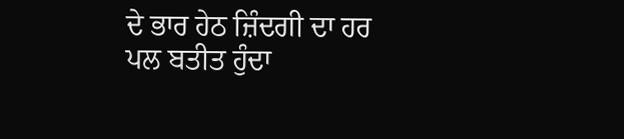ਦੇ ਭਾਰ ਹੇਠ ਜ਼ਿੰਦਗੀ ਦਾ ਹਰ ਪਲ ਬਤੀਤ ਹੁੰਦਾ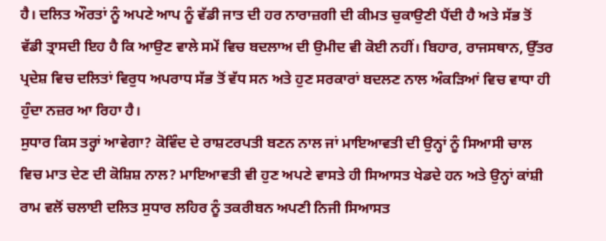ਹੈ। ਦਲਿਤ ਔਰਤਾਂ ਨੂੰ ਅਪਣੇ ਆਪ ਨੂੰ ਵੱਡੀ ਜਾਤ ਦੀ ਹਰ ਨਾਰਾਜ਼ਗੀ ਦੀ ਕੀਮਤ ਚੁਕਾਉਣੀ ਪੈਂਦੀ ਹੈ ਅਤੇ ਸੱਭ ਤੋਂ ਵੱਡੀ ਤ੍ਰਾਸਦੀ ਇਹ ਹੈ ਕਿ ਆਉਣ ਵਾਲੇ ਸਮੇਂ ਵਿਚ ਬਦਲਾਅ ਦੀ ਉਮੀਦ ਵੀ ਕੋਈ ਨਹੀਂ। ਬਿਹਾਰ, ਰਾਜਸਥਾਨ, ਉੱਤਰ ਪ੍ਰਦੇਸ਼ ਵਿਚ ਦਲਿਤਾਂ ਵਿਰੁਧ ਅਪਰਾਧ ਸੱਭ ਤੋਂ ਵੱਧ ਸਨ ਅਤੇ ਹੁਣ ਸਰਕਾਰਾਂ ਬਦਲਣ ਨਾਲ ਅੰਕੜਿਆਂ ਵਿਚ ਵਾਧਾ ਹੀ ਹੁੰਦਾ ਨਜ਼ਰ ਆ ਰਿਹਾ ਹੈ।
ਸੁਧਾਰ ਕਿਸ ਤਰ੍ਹਾਂ ਆਵੇਗਾ? ਕੋਵਿੰਦ ਦੇ ਰਾਸ਼ਟਰਪਤੀ ਬਣਨ ਨਾਲ ਜਾਂ ਮਾਇਆਵਤੀ ਦੀ ਉਨ੍ਹਾਂ ਨੂੰ ਸਿਆਸੀ ਚਾਲ ਵਿਚ ਮਾਤ ਦੇਣ ਦੀ ਕੋਸ਼ਿਸ਼ ਨਾਲ? ਮਾਇਆਵਤੀ ਵੀ ਹੁਣ ਅਪਣੇ ਵਾਸਤੇ ਹੀ ਸਿਆਸਤ ਖੇਡਦੇ ਹਨ ਅਤੇ ਉਨ੍ਹਾਂ ਕਾਂਸ਼ੀ ਰਾਮ ਵਲੋਂ ਚਲਾਈ ਦਲਿਤ ਸੁਧਾਰ ਲਹਿਰ ਨੂੰ ਤਕਰੀਬਨ ਅਪਣੀ ਨਿਜੀ ਸਿਆਸਤ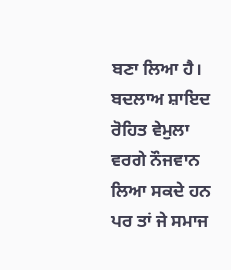ਬਣਾ ਲਿਆ ਹੈ। ਬਦਲਾਅ ਸ਼ਾਇਦ ਰੋਹਿਤ ਵੇਮੁਲਾ ਵਰਗੇ ਨੌਜਵਾਨ ਲਿਆ ਸਕਦੇ ਹਨ ਪਰ ਤਾਂ ਜੇ ਸਮਾਜ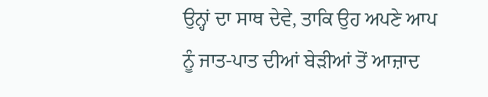ਉਨ੍ਹਾਂ ਦਾ ਸਾਥ ਦੇਵੇ, ਤਾਕਿ ਉਹ ਅਪਣੇ ਆਪ ਨੂੰ ਜਾਤ-ਪਾਤ ਦੀਆਂ ਬੇੜੀਆਂ ਤੋਂ ਆਜ਼ਾਦ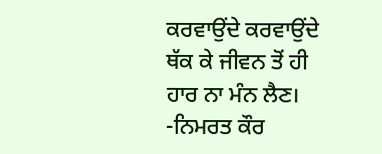ਕਰਵਾਉਂਦੇ ਕਰਵਾਉਂਦੇ ਥੱਕ ਕੇ ਜੀਵਨ ਤੋਂ ਹੀ ਹਾਰ ਨਾ ਮੰਨ ਲੈਣ।  -ਨਿਮਰਤ ਕੌਰ